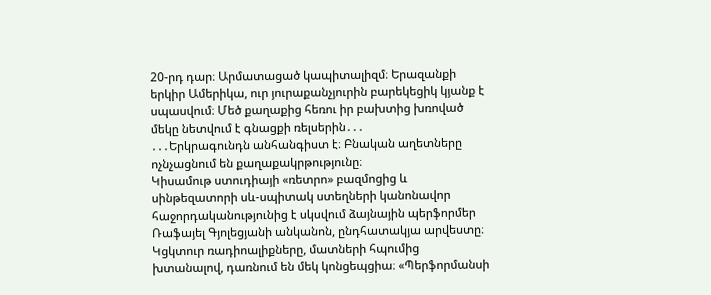20-րդ դար։ Արմատացած կապիտալիզմ։ Երազանքի երկիր Ամերիկա, ուր յուրաքանչյուրին բարեկեցիկ կյանք է սպասվում։ Մեծ քաղաքից հեռու իր բախտից խռոված մեկը նետվում է գնացքի ռելսերին․․․
․․․Երկրագունդն անհանգիստ է։ Բնական աղետները ոչնչացնում են քաղաքակրթությունը։
Կիսամութ ստուդիայի «ռետրո» բազմոցից և սինթեզատորի սև-սպիտակ ստեղների կանոնավոր հաջորդականությունից է սկսվում ձայնային պերֆորմեր Ռաֆայել Գյոլեցյանի անկանոն, ընդհատակյա արվեստը։ Կցկտուր ռադիոալիքները, մատների հպումից խտանալով, դառնում են մեկ կոնցեպցիա։ «Պերֆորմանսի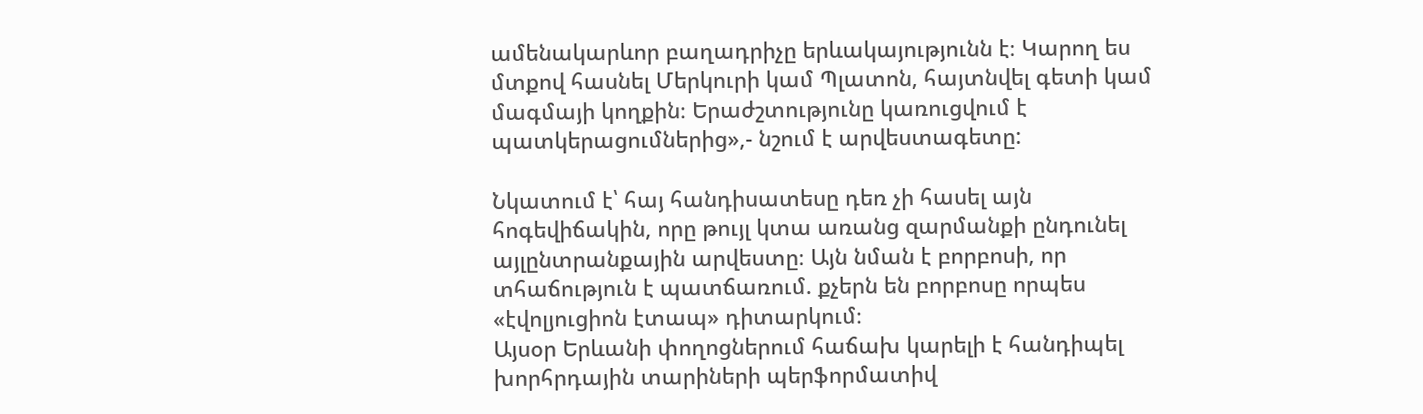ամենակարևոր բաղադրիչը երևակայությունն է։ Կարող ես մտքով հասնել Մերկուրի կամ Պլատոն, հայտնվել գետի կամ մագմայի կողքին։ Երաժշտությունը կառուցվում է պատկերացումներից»,- նշում է արվեստագետը:

Նկատում է՝ հայ հանդիսատեսը դեռ չի հասել այն հոգեվիճակին, որը թույլ կտա առանց զարմանքի ընդունել այլընտրանքային արվեստը։ Այն նման է բորբոսի, որ տհաճություն է պատճառում. քչերն են բորբոսը որպես «էվոլյուցիոն էտապ» դիտարկում։
Այսօր Երևանի փողոցներում հաճախ կարելի է հանդիպել խորհրդային տարիների պերֆորմատիվ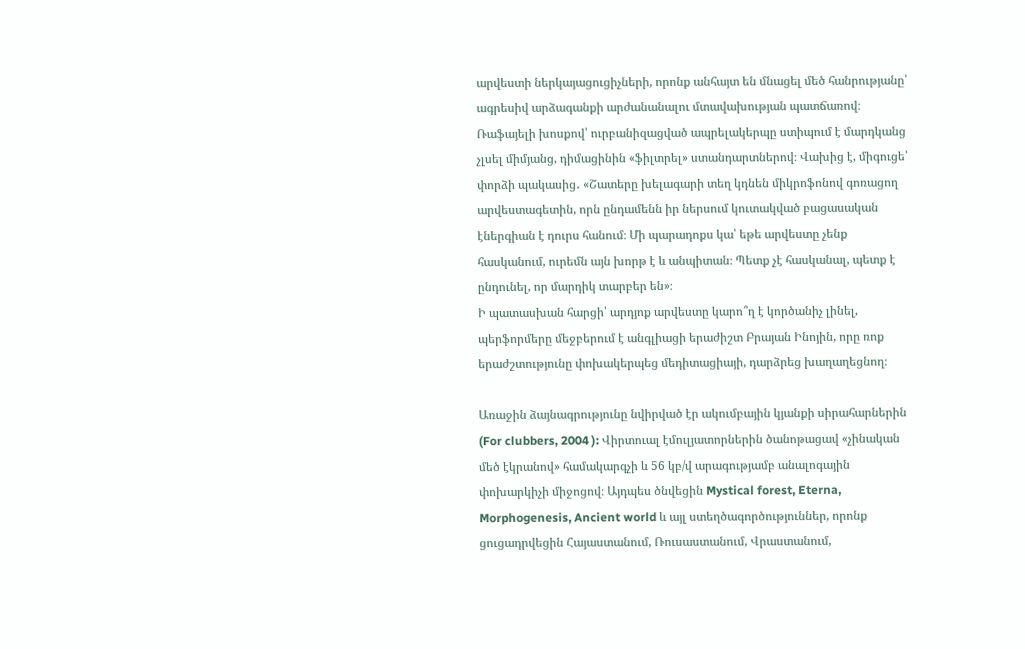արվեստի ներկայացուցիչների, որոնք անհայտ են մնացել մեծ հանրությանը՝ ագրեսիվ արձագանքի արժանանալու մտավախության պատճառով։
Ռաֆայելի խոսքով՝ ուրբանիզացված ապրելակերպը ստիպում է մարդկանց չլսել միմյանց, դիմացինին «ֆիլտրել» ստանդարտներով։ Վախից է, միգուցե՝ փորձի պակասից․ «Շատերը խելագարի տեղ կդնեն միկրոֆոնով գոռացող արվեստագետին, որն ընդամենն իր ներսում կուտակված բացասական էներգիան է դուրս հանում։ Մի պարադոքս կա՝ եթե արվեստը չենք հասկանում, ուրեմն այն խորթ է և անպիտան։ Պետք չէ հասկանալ, պետք է ընդունել, որ մարդիկ տարբեր են»։
Ի պատասխան հարցի՝ արդյոք արվեստը կարո՞ղ է կործանիչ լինել, պերֆորմերը մեջբերում է անգլիացի երաժիշտ Բրայան Ինոյին, որը ռոք երաժշտությունը փոխակերպեց մեդիտացիայի, դարձրեց խաղաղեցնող։

Առաջին ձայնագրությունը նվիրված էր ակումբային կյանքի սիրահարներին (For clubbers, 2004 ): Վիրտուալ էմուլյատորներին ծանոթացավ «չինական մեծ էկրանով» համակարգչի և 56 կբ/վ արագությամբ անալոգային փոխարկիչի միջոցով։ Այդպես ծնվեցին Mystical forest, Eterna, Morphogenesis, Ancient world և այլ ստեղծագործություններ, որոնք ցուցադրվեցին Հայաստանում, Ռուսաստանում, Վրաստանում,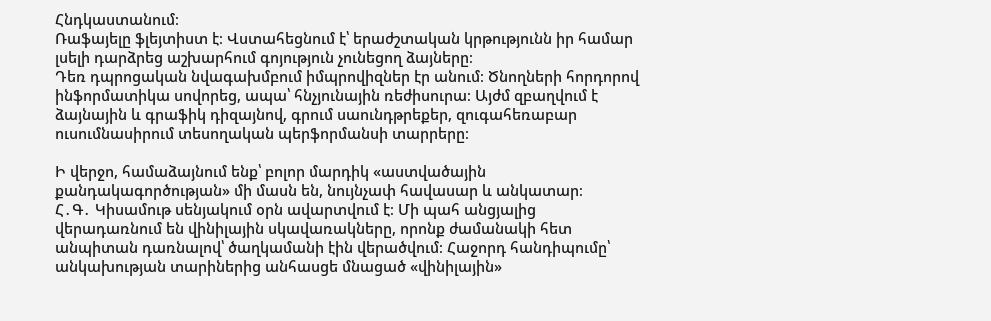Հնդկաստանում։
Ռաֆայելը ֆլեյտիստ է։ Վստահեցնում է՝ երաժշտական կրթությունն իր համար լսելի դարձրեց աշխարհում գոյություն չունեցող ձայները։
Դեռ դպրոցական նվագախմբում իմպրովիզներ էր անում։ Ծնողների հորդորով ինֆորմատիկա սովորեց, ապա՝ հնչյունային ռեժիսուրա։ Այժմ զբաղվում է ձայնային և գրաֆիկ դիզայնով, գրում սաունդթրեքեր, զուգահեռաբար ուսումնասիրում տեսողական պերֆորմանսի տարրերը։

Ի վերջո, համաձայնում ենք՝ բոլոր մարդիկ «աստվածային քանդակագործության» մի մասն են, նույնչափ հավասար և անկատար։
Հ․Գ․ Կիսամութ սենյակում օրն ավարտվում է։ Մի պահ անցյալից վերադառնում են վինիլային սկավառակները, որոնք ժամանակի հետ անպիտան դառնալով՝ ծաղկամանի էին վերածվում։ Հաջորդ հանդիպումը՝ անկախության տարիներից անհասցե մնացած «վինիլային»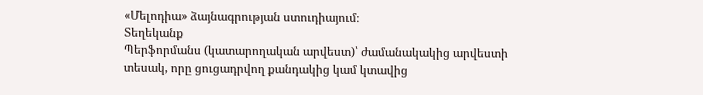«Մելոդիա» ձայնագրության ստուդիայում։
Տեղեկանք
Պերֆորմանս (կատարողական արվեստ)՝ ժամանակակից արվեստի տեսակ, որը ցուցադրվող քանդակից կամ կտավից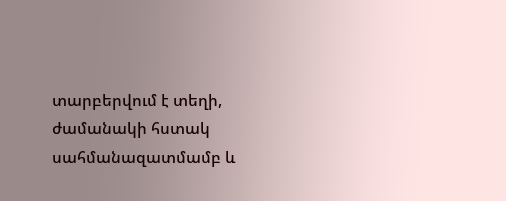տարբերվում է տեղի, ժամանակի հստակ սահմանազատմամբ և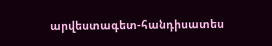արվեստագետ-հանդիսատես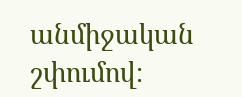անմիջական շփումով։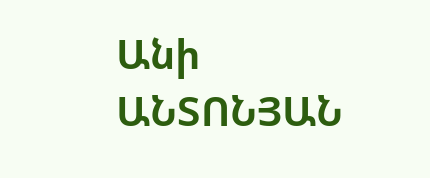Անի ԱՆՏՈՆՅԱՆ